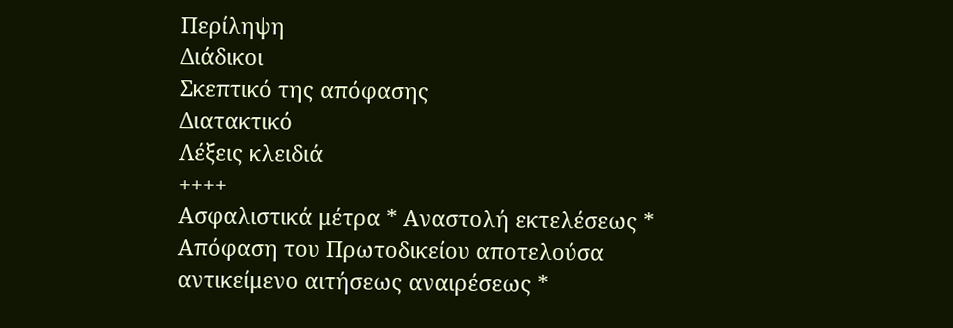Περίληψη
Διάδικοι
Σκεπτικό της απόφασης
Διατακτικό
Λέξεις κλειδιά
++++
Ασφαλιστικά μέτρα * Αναστολή εκτελέσεως * Απόφαση του Πρωτοδικείου αποτελούσα αντικείμενο αιτήσεως αναιρέσεως *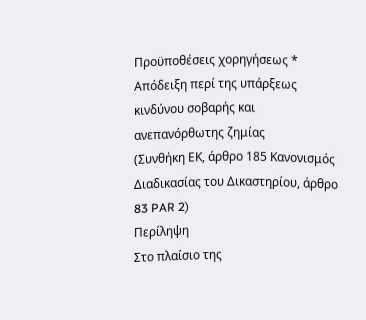Προϋποθέσεις χορηγήσεως * Απόδειξη περί της υπάρξεως κινδύνου σοβαρής και ανεπανόρθωτης ζημίας
(Συνθήκη ΕΚ, άρθρο 185 Κανονισμός Διαδικασίας του Δικαστηρίου, άρθρο 83 PAR 2)
Περίληψη
Στο πλαίσιο της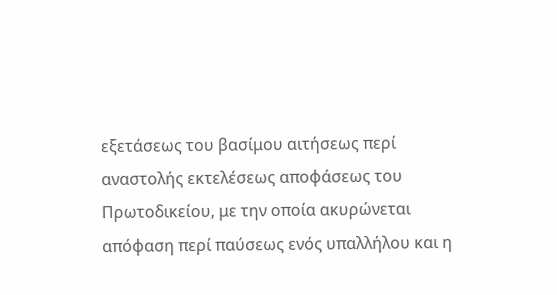εξετάσεως του βασίμου αιτήσεως περί αναστολής εκτελέσεως αποφάσεως του Πρωτοδικείου, με την οποία ακυρώνεται απόφαση περί παύσεως ενός υπαλλήλου και η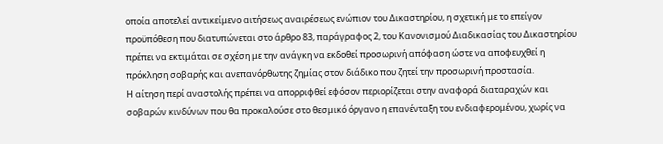οποία αποτελεί αντικείμενο αιτήσεως αναιρέσεως ενώπιον του Δικαστηρίου, η σχετική με το επείγον προϋπόθεση που διατυπώνεται στο άρθρο 83, παράγραφος 2, του Κανονισμού Διαδικασίας του Δικαστηρίου πρέπει να εκτιμάται σε σχέση με την ανάγκη να εκδοθεί προσωρινή απόφαση ώστε να αποφευχθεί η πρόκληση σοβαρής και ανεπανόρθωτης ζημίας στον διάδικο που ζητεί την προσωρινή προστασία.
Η αίτηση περί αναστολής πρέπει να απορριφθεί εφόσον περιορίζεται στην αναφορά διαταραχών και σοβαρών κινδύνων που θα προκαλούσε στο θεσμικό όργανο η επανένταξη του ενδιαφερομένου, χωρίς να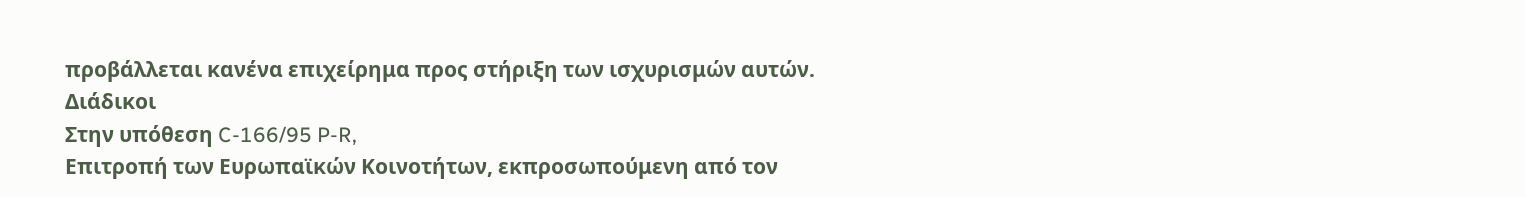προβάλλεται κανένα επιχείρημα προς στήριξη των ισχυρισμών αυτών.
Διάδικοι
Στην υπόθεση C-166/95 P-R,
Επιτροπή των Ευρωπαϊκών Κοινοτήτων, εκπροσωπούμενη από τον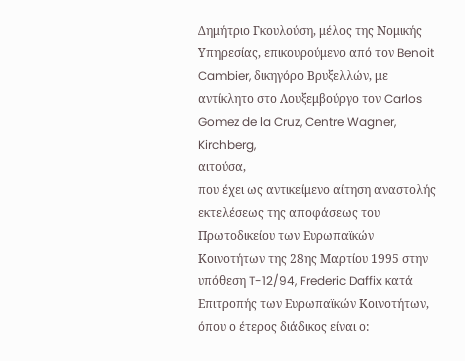Δημήτριο Γκουλούση, μέλος της Νομικής Υπηρεσίας, επικουρούμενο από τον Benoit Cambier, δικηγόρο Βρυξελλών, με αντίκλητο στο Λουξεμβούργο τον Carlos Gomez de la Cruz, Centre Wagner, Kirchberg,
αιτούσα,
που έχει ως αντικείμενο αίτηση αναστολής εκτελέσεως της αποφάσεως του Πρωτοδικείου των Ευρωπαϊκών Κοινοτήτων της 28ης Μαρτίου 1995 στην υπόθεση T-12/94, Frederic Daffix κατά Επιτροπής των Ευρωπαϊκών Κοινοτήτων,
όπου ο έτερος διάδικος είναι ο: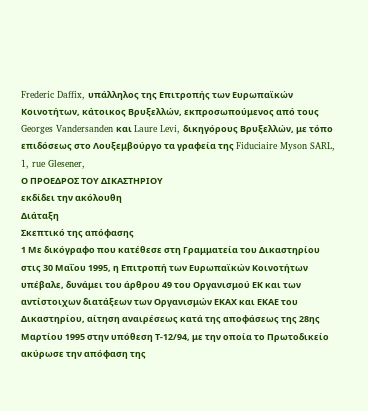Frederic Daffix, υπάλληλος της Επιτροπής των Ευρωπαϊκών Κοινοτήτων, κάτοικος Βρυξελλών, εκπροσωπούμενος από τους Georges Vandersanden και Laure Levi, δικηγόρους Βρυξελλών, με τόπο επιδόσεως στο Λουξεμβούργο τα γραφεία της Fiduciaire Myson SARL, 1, rue Glesener,
Ο ΠΡΟΕΔΡΟΣ ΤΟΥ ΔΙΚΑΣΤΗΡΙΟΥ
εκδίδει την ακόλουθη
Διάταξη
Σκεπτικό της απόφασης
1 Με δικόγραφο που κατέθεσε στη Γραμματεία του Δικαστηρίου στις 30 Μαΐου 1995, η Επιτροπή των Ευρωπαϊκών Κοινοτήτων υπέβαλε, δυνάμει του άρθρου 49 του Οργανισμού ΕΚ και των αντίστοιχων διατάξεων των Οργανισμών ΕΚΑΧ και ΕΚΑΕ του Δικαστηρίου, αίτηση αναιρέσεως κατά της αποφάσεως της 28ης Μαρτίου 1995 στην υπόθεση Τ-12/94, με την οποία το Πρωτοδικείο ακύρωσε την απόφαση της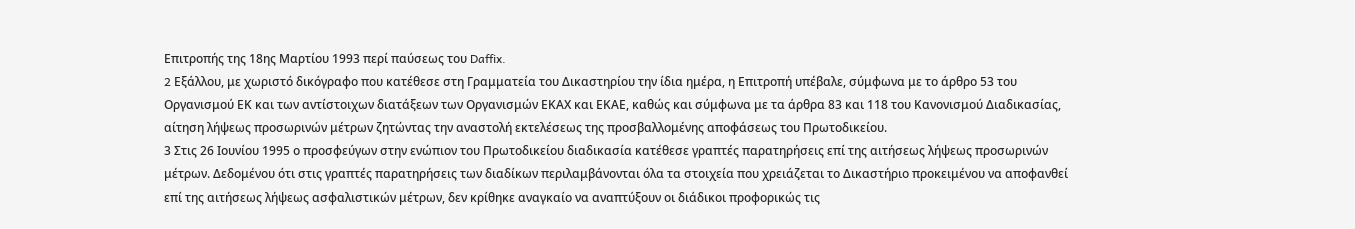Επιτροπής της 18ης Μαρτίου 1993 περί παύσεως του Daffix.
2 Eξάλλου, με χωριστό δικόγραφο που κατέθεσε στη Γραμματεία του Δικαστηρίου την ίδια ημέρα, η Επιτροπή υπέβαλε, σύμφωνα με το άρθρο 53 του Οργανισμού ΕΚ και των αντίστοιχων διατάξεων των Οργανισμών ΕΚΑΧ και ΕΚΑΕ, καθώς και σύμφωνα με τα άρθρα 83 και 118 του Κανονισμού Διαδικασίας, αίτηση λήψεως προσωρινών μέτρων ζητώντας την αναστολή εκτελέσεως της προσβαλλομένης αποφάσεως του Πρωτοδικείου.
3 Στις 26 Ιουνίου 1995 ο προσφεύγων στην ενώπιον του Πρωτοδικείου διαδικασία κατέθεσε γραπτές παρατηρήσεις επί της αιτήσεως λήψεως προσωρινών μέτρων. Δεδομένου ότι στις γραπτές παρατηρήσεις των διαδίκων περιλαμβάνονται όλα τα στοιχεία που χρειάζεται το Δικαστήριο προκειμένου να αποφανθεί επί της αιτήσεως λήψεως ασφαλιστικών μέτρων, δεν κρίθηκε αναγκαίο να αναπτύξουν οι διάδικοι προφορικώς τις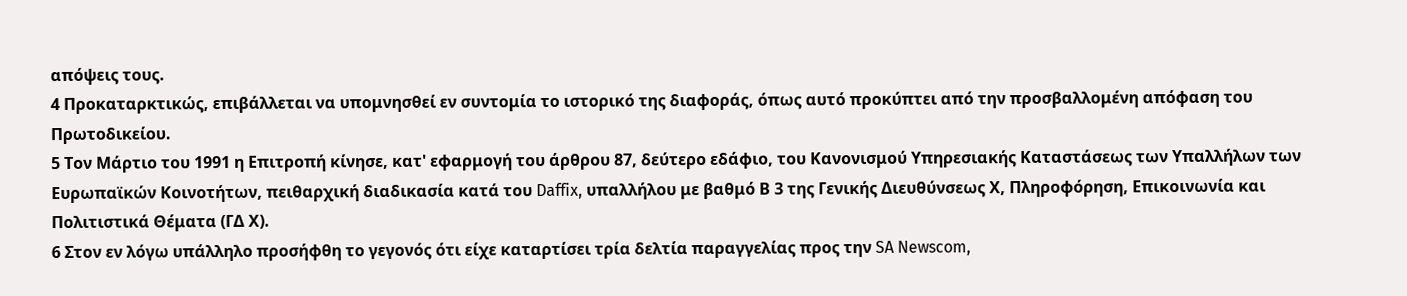απόψεις τους.
4 Προκαταρκτικώς, επιβάλλεται να υπομνησθεί εν συντομία το ιστορικό της διαφοράς, όπως αυτό προκύπτει από την προσβαλλομένη απόφαση του Πρωτοδικείου.
5 Τον Μάρτιο του 1991 η Επιτροπή κίνησε, κατ' εφαρμογή του άρθρου 87, δεύτερο εδάφιο, του Κανονισμού Υπηρεσιακής Καταστάσεως των Υπαλλήλων των Ευρωπαϊκών Κοινοτήτων, πειθαρχική διαδικασία κατά του Daffix, υπαλλήλου με βαθμό Β 3 της Γενικής Διευθύνσεως Χ, Πληροφόρηση, Επικοινωνία και Πολιτιστικά Θέματα (ΓΔ Χ).
6 Στον εν λόγω υπάλληλο προσήφθη το γεγονός ότι είχε καταρτίσει τρία δελτία παραγγελίας προς την SA Newscom,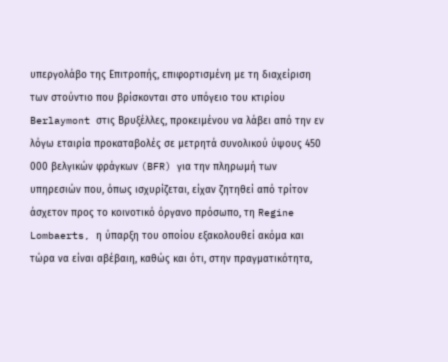υπεργολάβο της Επιτροπής, επιφορτισμένη με τη διαχείριση των στούντιο που βρίσκονται στο υπόγειο του κτιρίου Berlaymont στις Βρυξέλλες, προκειμένου να λάβει από την εν λόγω εταιρία προκαταβολές σε μετρητά συνολικού ύψους 450 000 βελγικών φράγκων (BFR) για την πληρωμή των υπηρεσιών που, όπως ισχυρίζεται, είχαν ζητηθεί από τρίτον άσχετον προς το κοινοτικό όργανο πρόσωπο, τη Regine Lombaerts, η ύπαρξη του οποίου εξακολουθεί ακόμα και τώρα να είναι αβέβαιη, καθώς και ότι, στην πραγματικότητα,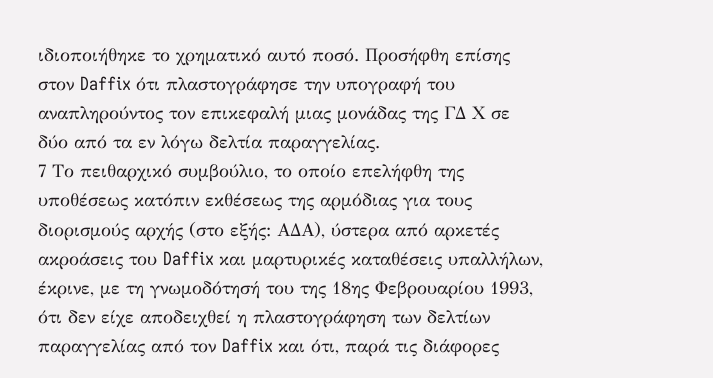ιδιοποιήθηκε το χρηματικό αυτό ποσό. Προσήφθη επίσης στον Daffix ότι πλαστογράφησε την υπογραφή του αναπληρούντος τον επικεφαλή μιας μονάδας της ΓΔ Χ σε δύο από τα εν λόγω δελτία παραγγελίας.
7 Το πειθαρχικό συμβούλιο, το οποίο επελήφθη της υποθέσεως κατόπιν εκθέσεως της αρμόδιας για τους διορισμούς αρχής (στο εξής: ΑΔΑ), ύστερα από αρκετές ακροάσεις του Daffix και μαρτυρικές καταθέσεις υπαλλήλων, έκρινε, με τη γνωμοδότησή του της 18ης Φεβρουαρίου 1993, ότι δεν είχε αποδειχθεί η πλαστογράφηση των δελτίων παραγγελίας από τον Daffix και ότι, παρά τις διάφορες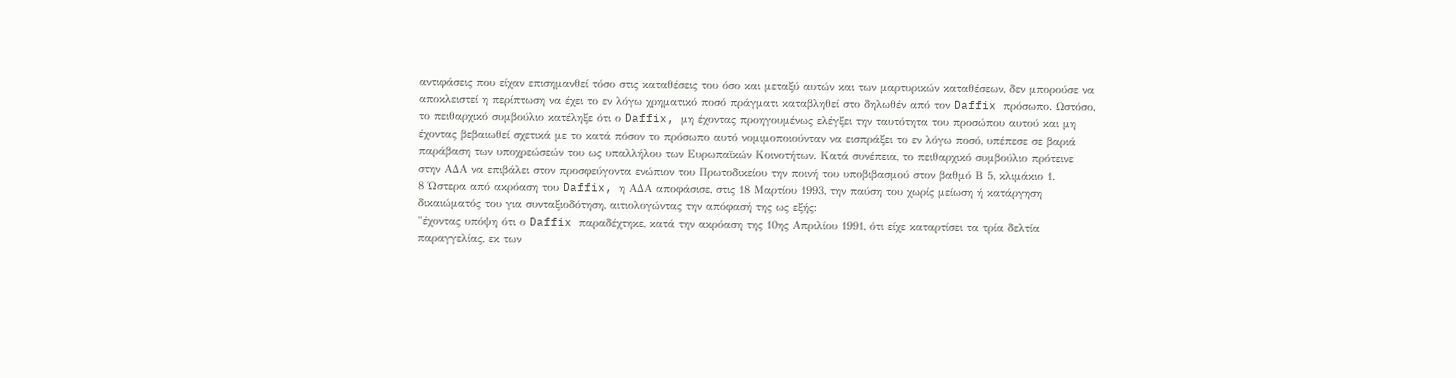αντιφάσεις που είχαν επισημανθεί τόσο στις καταθέσεις του όσο και μεταξύ αυτών και των μαρτυρικών καταθέσεων, δεν μπορούσε να αποκλειστεί η περίπτωση να έχει το εν λόγω χρηματικό ποσό πράγματι καταβληθεί στο δηλωθέν από τον Daffix πρόσωπο. Ωστόσο, το πειθαρχικό συμβούλιο κατέληξε ότι ο Daffix, μη έχοντας προηγουμένως ελέγξει την ταυτότητα του προσώπου αυτού και μη έχοντας βεβαιωθεί σχετικά με το κατά πόσον το πρόσωπο αυτό νομιμοποιούνταν να εισπράξει το εν λόγω ποσό, υπέπεσε σε βαριά παράβαση των υποχρεώσεών του ως υπαλλήλου των Ευρωπαϊκών Κοινοτήτων. Κατά συνέπεια, το πειθαρχικό συμβούλιο πρότεινε στην ΑΔΑ να επιβάλει στον προσφεύγοντα ενώπιον του Πρωτοδικείου την ποινή του υποβιβασμού στον βαθμό Β 5, κλιμάκιο 1.
8 Ώστερα από ακρόαση του Daffix, η ΑΔΑ αποφάσισε, στις 18 Μαρτίου 1993, την παύση του χωρίς μείωση ή κατάργηση δικαιώματός του για συνταξιοδότηση, αιτιολογώντας την απόφασή της ως εξής:
"έχοντας υπόψη ότι ο Daffix παραδέχτηκε, κατά την ακρόαση της 10ης Απριλίου 1991, ότι είχε καταρτίσει τα τρία δελτία παραγγελίας, εκ των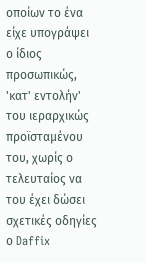οποίων το ένα είχε υπογράψει ο ίδιος προσωπικώς, 'κατ' εντολήν' του ιεραρχικώς προϊσταμένου του, χωρίς ο τελευταίος να του έχει δώσει σχετικές οδηγίες
ο Daffix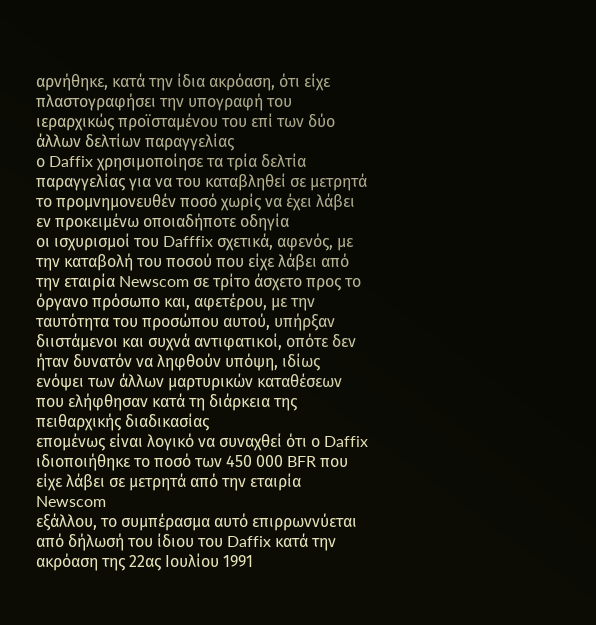αρνήθηκε, κατά την ίδια ακρόαση, ότι είχε πλαστογραφήσει την υπογραφή του ιεραρχικώς προϊσταμένου του επί των δύο άλλων δελτίων παραγγελίας
ο Daffix χρησιμοποίησε τα τρία δελτία παραγγελίας για να του καταβληθεί σε μετρητά το προμνημονευθέν ποσό χωρίς να έχει λάβει εν προκειμένω οποιαδήποτε οδηγία
οι ισχυρισμοί του Dafffix σχετικά, αφενός, με την καταβολή του ποσού που είχε λάβει από την εταιρία Newscom σε τρίτο άσχετο προς το όργανο πρόσωπο και, αφετέρου, με την ταυτότητα του προσώπου αυτού, υπήρξαν διιστάμενοι και συχνά αντιφατικοί, οπότε δεν ήταν δυνατόν να ληφθούν υπόψη, ιδίως ενόψει των άλλων μαρτυρικών καταθέσεων που ελήφθησαν κατά τη διάρκεια της πειθαρχικής διαδικασίας
επομένως είναι λογικό να συναχθεί ότι ο Daffix ιδιοποιήθηκε το ποσό των 450 000 BFR που είχε λάβει σε μετρητά από την εταιρία Newscom
εξάλλου, το συμπέρασμα αυτό επιρρωννύεται από δήλωσή του ίδιου του Daffix κατά την ακρόαση της 22ας Ιουλίου 1991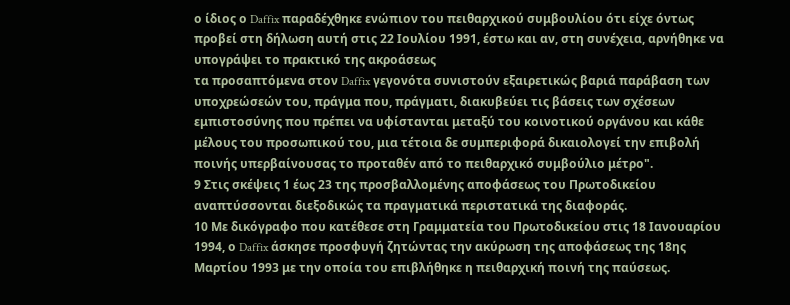ο ίδιος ο Daffix παραδέχθηκε ενώπιον του πειθαρχικού συμβουλίου ότι είχε όντως προβεί στη δήλωση αυτή στις 22 Ιουλίου 1991, έστω και αν, στη συνέχεια, αρνήθηκε να υπογράψει το πρακτικό της ακροάσεως
τα προσαπτόμενα στον Daffix γεγονότα συνιστούν εξαιρετικώς βαριά παράβαση των υποχρεώσεών του, πράγμα που, πράγματι, διακυβεύει τις βάσεις των σχέσεων εμπιστοσύνης που πρέπει να υφίστανται μεταξύ του κοινοτικού οργάνου και κάθε μέλους του προσωπικού του, μια τέτοια δε συμπεριφορά δικαιολογεί την επιβολή ποινής υπερβαίνουσας το προταθέν από το πειθαρχικό συμβούλιο μέτρο".
9 Στις σκέψεις 1 έως 23 της προσβαλλομένης αποφάσεως του Πρωτοδικείου αναπτύσσονται διεξοδικώς τα πραγματικά περιστατικά της διαφοράς.
10 Με δικόγραφο που κατέθεσε στη Γραμματεία του Πρωτοδικείου στις 18 Ιανουαρίου 1994, ο Daffix άσκησε προσφυγή ζητώντας την ακύρωση της αποφάσεως της 18ης Μαρτίου 1993 με την οποία του επιβλήθηκε η πειθαρχική ποινή της παύσεως.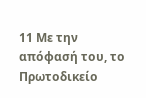11 Με την απόφασή του, το Πρωτοδικείο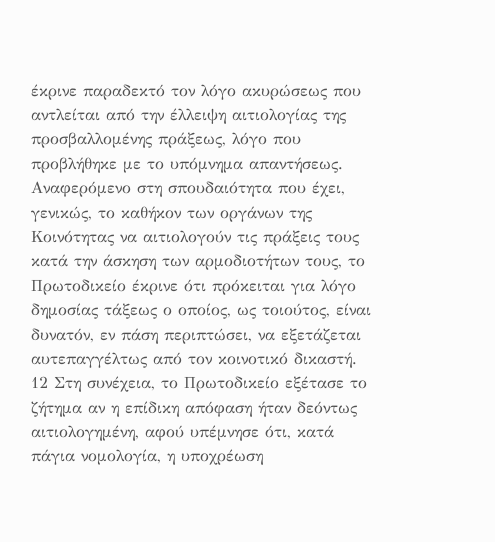έκρινε παραδεκτό τον λόγο ακυρώσεως που αντλείται από την έλλειψη αιτιολογίας της προσβαλλομένης πράξεως, λόγο που προβλήθηκε με το υπόμνημα απαντήσεως. Αναφερόμενο στη σπουδαιότητα που έχει, γενικώς, το καθήκον των οργάνων της Κοινότητας να αιτιολογούν τις πράξεις τους κατά την άσκηση των αρμοδιοτήτων τους, το Πρωτοδικείο έκρινε ότι πρόκειται για λόγο δημοσίας τάξεως ο οποίος, ως τοιούτος, είναι δυνατόν, εν πάση περιπτώσει, να εξετάζεται αυτεπαγγέλτως από τον κοινοτικό δικαστή.
12 Στη συνέχεια, το Πρωτοδικείο εξέτασε το ζήτημα αν η επίδικη απόφαση ήταν δεόντως αιτιολογημένη, αφού υπέμνησε ότι, κατά πάγια νομολογία, η υποχρέωση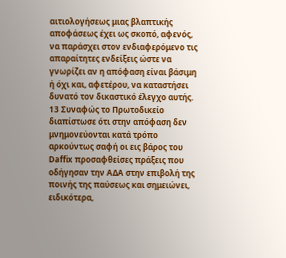αιτιολογήσεως μιας βλαπτικής αποφάσεως έχει ως σκοπό, αφενός, να παράσχει στον ενδιαφερόμενο τις απαραίτητες ενδείξεις ώστε να γνωρίζει αν η απόφαση είναι βάσιμη ή όχι και, αφετέρου, να καταστήσει δυνατό τον δικαστικό έλεγχο αυτής.
13 Συναφώς το Πρωτοδικείο διαπίστωσε ότι στην απόφαση δεν μνημονεύονται κατά τρόπο αρκούντως σαφή οι εις βάρος του Daffix προσαφθείσες πράξεις που οδήγησαν την ΑΔΑ στην επιβολή της ποινής της παύσεως και σημειώνει, ειδικότερα,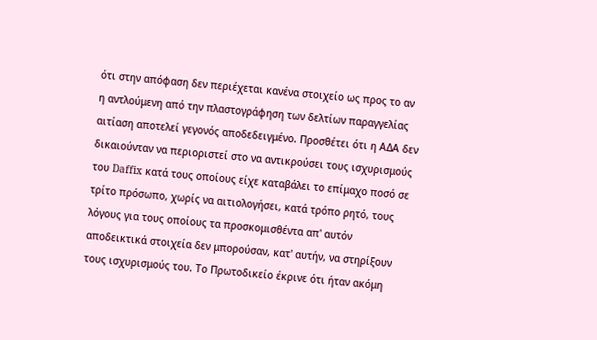ότι στην απόφαση δεν περιέχεται κανένα στοιχείο ως προς το αν η αντλούμενη από την πλαστογράφηση των δελτίων παραγγελίας αιτίαση αποτελεί γεγονός αποδεδειγμένο. Προσθέτει ότι η ΑΔΑ δεν δικαιούνταν να περιοριστεί στο να αντικρούσει τους ισχυρισμούς του Daffix κατά τους οποίους είχε καταβάλει το επίμαχο ποσό σε τρίτο πρόσωπο, χωρίς να αιτιολογήσει, κατά τρόπο ρητό, τους λόγους για τους οποίους τα προσκομισθέντα απ' αυτόν αποδεικτικά στοιχεία δεν μπορούσαν, κατ' αυτήν, να στηρίξουν τους ισχυρισμούς του. Το Πρωτοδικείο έκρινε ότι ήταν ακόμη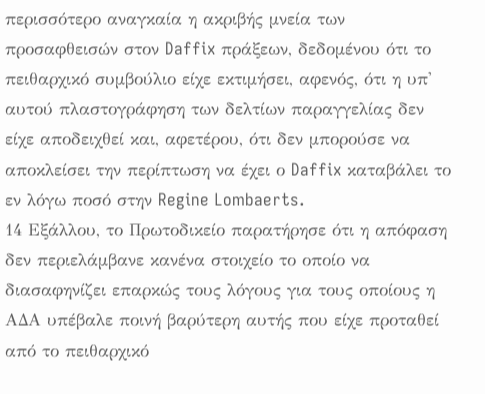περισσότερο αναγκαία η ακριβής μνεία των προσαφθεισών στον Daffix πράξεων, δεδομένου ότι το πειθαρχικό συμβούλιο είχε εκτιμήσει, αφενός, ότι η υπ' αυτού πλαστογράφηση των δελτίων παραγγελίας δεν είχε αποδειχθεί και, αφετέρου, ότι δεν μπορούσε να αποκλείσει την περίπτωση να έχει ο Daffix καταβάλει το εν λόγω ποσό στην Regine Lombaerts.
14 Εξάλλου, το Πρωτοδικείο παρατήρησε ότι η απόφαση δεν περιελάμβανε κανένα στοιχείο το οποίο να διασαφηνίζει επαρκώς τους λόγους για τους οποίους η ΑΔΑ υπέβαλε ποινή βαρύτερη αυτής που είχε προταθεί από το πειθαρχικό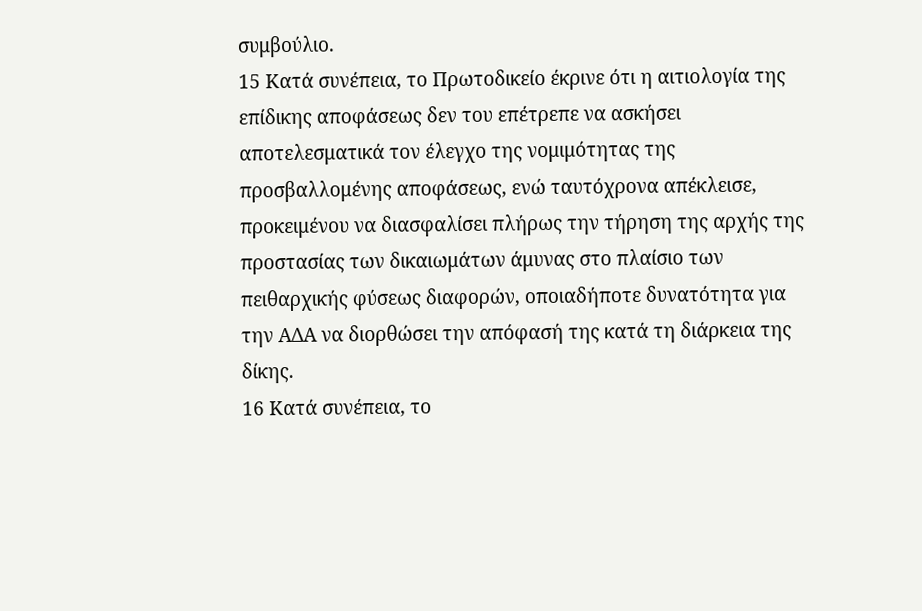συμβούλιο.
15 Κατά συνέπεια, το Πρωτοδικείο έκρινε ότι η αιτιολογία της επίδικης αποφάσεως δεν του επέτρεπε να ασκήσει αποτελεσματικά τον έλεγχο της νομιμότητας της προσβαλλομένης αποφάσεως, ενώ ταυτόχρονα απέκλεισε, προκειμένου να διασφαλίσει πλήρως την τήρηση της αρχής της προστασίας των δικαιωμάτων άμυνας στο πλαίσιο των πειθαρχικής φύσεως διαφορών, οποιαδήποτε δυνατότητα για την ΑΔΑ να διορθώσει την απόφασή της κατά τη διάρκεια της δίκης.
16 Κατά συνέπεια, το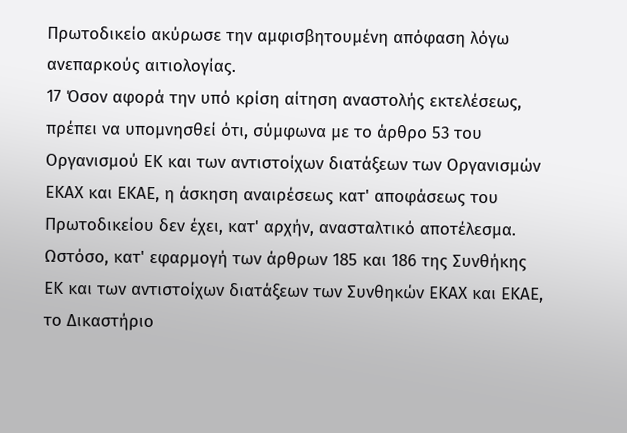Πρωτοδικείο ακύρωσε την αμφισβητουμένη απόφαση λόγω ανεπαρκούς αιτιολογίας.
17 Όσον αφορά την υπό κρίση αίτηση αναστολής εκτελέσεως, πρέπει να υπομνησθεί ότι, σύμφωνα με το άρθρο 53 του Οργανισμού ΕΚ και των αντιστοίχων διατάξεων των Οργανισμών ΕΚΑΧ και ΕΚΑΕ, η άσκηση αναιρέσεως κατ' αποφάσεως του Πρωτοδικείου δεν έχει, κατ' αρχήν, ανασταλτικό αποτέλεσμα. Ωστόσο, κατ' εφαρμογή των άρθρων 185 και 186 της Συνθήκης ΕΚ και των αντιστοίχων διατάξεων των Συνθηκών ΕΚΑΧ και ΕΚΑΕ, το Δικαστήριο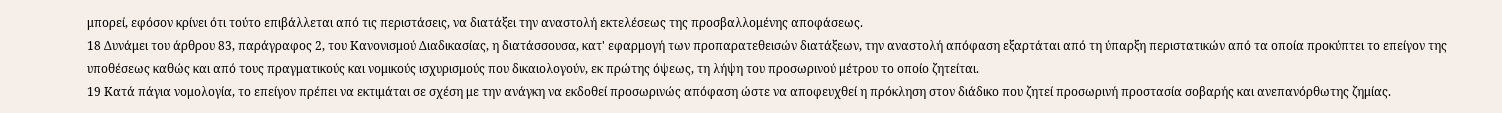μπορεί, εφόσον κρίνει ότι τούτο επιβάλλεται από τις περιστάσεις, να διατάξει την αναστολή εκτελέσεως της προσβαλλομένης αποφάσεως.
18 Δυνάμει του άρθρου 83, παράγραφος 2, του Κανονισμού Διαδικασίας, η διατάσσουσα, κατ' εφαρμογή των προπαρατεθεισών διατάξεων, την αναστολή απόφαση εξαρτάται από τη ύπαρξη περιστατικών από τα οποία προκύπτει το επείγον της υποθέσεως καθώς και από τους πραγματικούς και νομικούς ισχυρισμούς που δικαιολογούν, εκ πρώτης όψεως, τη λήψη του προσωρινού μέτρου το οποίο ζητείται.
19 Κατά πάγια νομολογία, το επείγον πρέπει να εκτιμάται σε σχέση με την ανάγκη να εκδοθεί προσωρινώς απόφαση ώστε να αποφευχθεί η πρόκληση στον διάδικο που ζητεί προσωρινή προστασία σοβαρής και ανεπανόρθωτης ζημίας.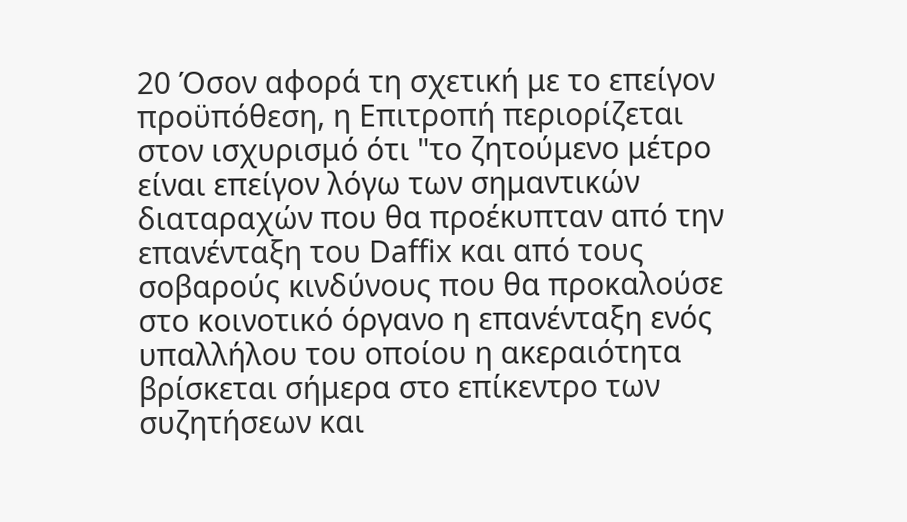20 Όσον αφορά τη σχετική με το επείγον προϋπόθεση, η Επιτροπή περιορίζεται στον ισχυρισμό ότι "το ζητούμενο μέτρο είναι επείγον λόγω των σημαντικών διαταραχών που θα προέκυπταν από την επανένταξη του Daffix και από τους σοβαρούς κινδύνους που θα προκαλούσε στο κοινοτικό όργανο η επανένταξη ενός υπαλλήλου του οποίου η ακεραιότητα βρίσκεται σήμερα στο επίκεντρο των συζητήσεων και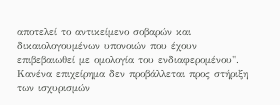αποτελεί το αντικείμενο σοβαρών και δικαιολογουμένων υπονοιών που έχουν επιβεβαιωθεί με ομολογία του ενδιαφερομένου". Κανένα επιχείρημα δεν προβάλλεται προς στήριξη των ισχυρισμών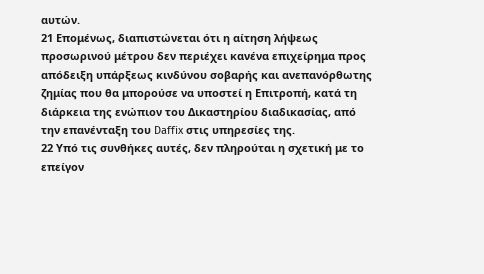αυτών.
21 Επομένως, διαπιστώνεται ότι η αίτηση λήψεως προσωρινού μέτρου δεν περιέχει κανένα επιχείρημα προς απόδειξη υπάρξεως κινδύνου σοβαρής και ανεπανόρθωτης ζημίας που θα μπορούσε να υποστεί η Επιτροπή, κατά τη διάρκεια της ενώπιον του Δικαστηρίου διαδικασίας, από την επανένταξη του Daffix στις υπηρεσίες της.
22 Υπό τις συνθήκες αυτές, δεν πληρούται η σχετική με το επείγον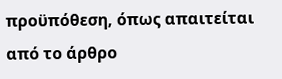προϋπόθεση, όπως απαιτείται από το άρθρο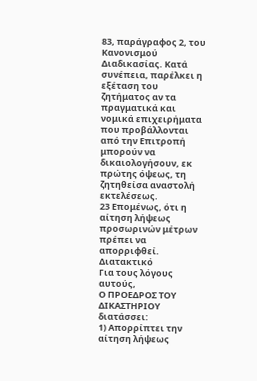83, παράγραφος 2, του Κανονισμού Διαδικασίας. Κατά συνέπεια, παρέλκει η εξέταση του ζητήματος αν τα πραγματικά και νομικά επιχειρήματα που προβάλλονται από την Επιτροπή μπορούν να δικαιολογήσουν, εκ πρώτης όψεως, τη ζητηθείσα αναστολή εκτελέσεως.
23 Επομένως, ότι η αίτηση λήψεως προσωρινών μέτρων πρέπει να απορριφθεί.
Διατακτικό
Για τους λόγους αυτούς,
Ο ΠΡΟΕΔΡΟΣ ΤΟΥ ΔΙΚΑΣΤΗΡΙΟΥ
διατάσσει:
1) Απορρίπτει την αίτηση λήψεως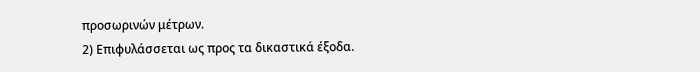προσωρινών μέτρων.
2) Επιφυλάσσεται ως προς τα δικαστικά έξοδα.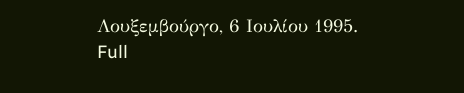Λουξεμβούργο, 6 Ιουλίου 1995.
Full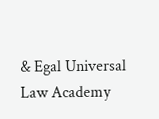& Egal Universal Law Academy